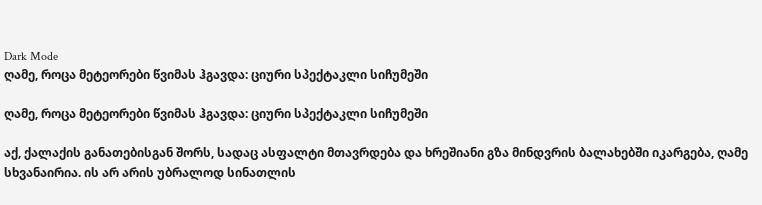Dark Mode
ღამე, როცა მეტეორები წვიმას ჰგავდა: ციური სპექტაკლი სიჩუმეში

ღამე, როცა მეტეორები წვიმას ჰგავდა: ციური სპექტაკლი სიჩუმეში

აქ, ქალაქის განათებისგან შორს, სადაც ასფალტი მთავრდება და ხრეშიანი გზა მინდვრის ბალახებში იკარგება, ღამე სხვანაირია. ის არ არის უბრალოდ სინათლის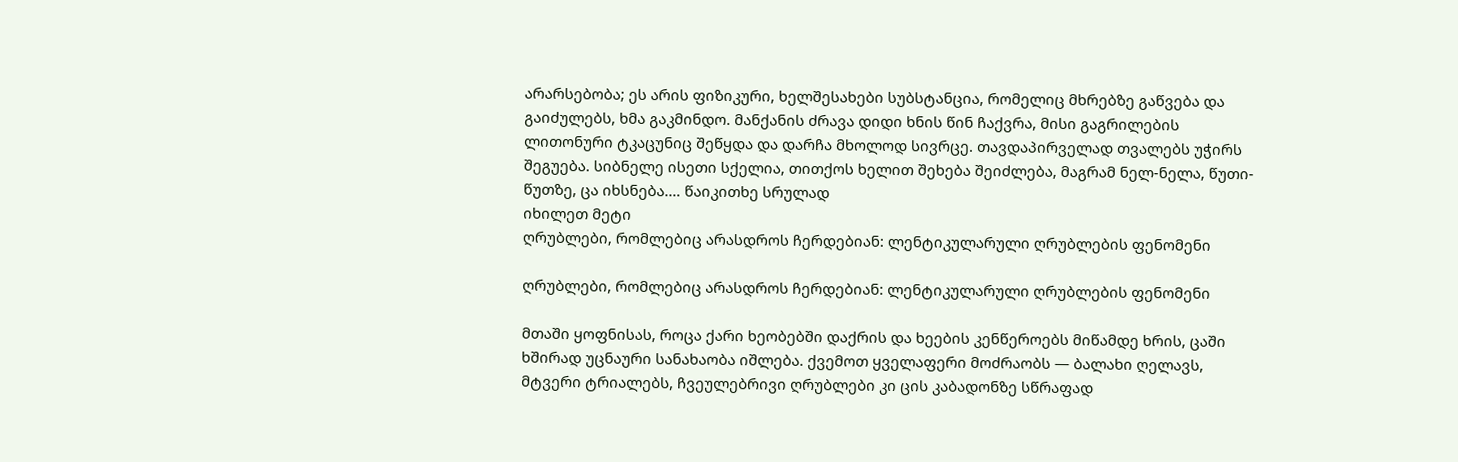არარსებობა; ეს არის ფიზიკური, ხელშესახები სუბსტანცია, რომელიც მხრებზე გაწვება და გაიძულებს, ხმა გაკმინდო. მანქანის ძრავა დიდი ხნის წინ ჩაქვრა, მისი გაგრილების ლითონური ტკაცუნიც შეწყდა და დარჩა მხოლოდ სივრცე. თავდაპირველად თვალებს უჭირს შეგუება. სიბნელე ისეთი სქელია, თითქოს ხელით შეხება შეიძლება, მაგრამ ნელ-ნელა, წუთი-წუთზე, ცა იხსნება.… წაიკითხე სრულად
იხილეთ მეტი
ღრუბლები, რომლებიც არასდროს ჩერდებიან: ლენტიკულარული ღრუბლების ფენომენი

ღრუბლები, რომლებიც არასდროს ჩერდებიან: ლენტიკულარული ღრუბლების ფენომენი

მთაში ყოფნისას, როცა ქარი ხეობებში დაქრის და ხეების კენწეროებს მიწამდე ხრის, ცაში ხშირად უცნაური სანახაობა იშლება. ქვემოთ ყველაფერი მოძრაობს — ბალახი ღელავს, მტვერი ტრიალებს, ჩვეულებრივი ღრუბლები კი ცის კაბადონზე სწრაფად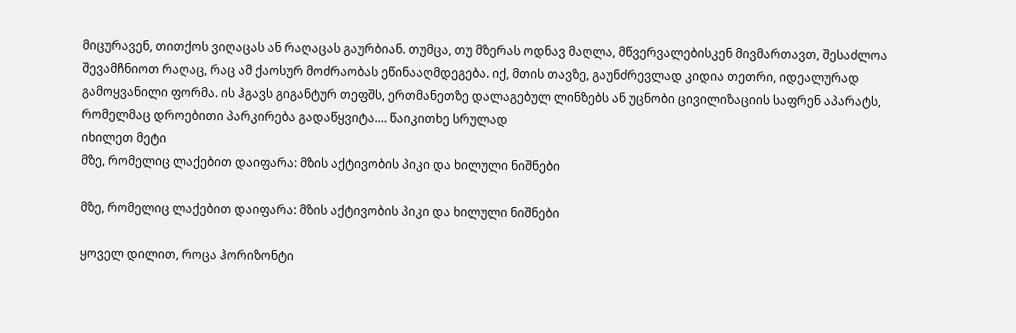მიცურავენ, თითქოს ვიღაცას ან რაღაცას გაურბიან. თუმცა, თუ მზერას ოდნავ მაღლა, მწვერვალებისკენ მივმართავთ, შესაძლოა შევამჩნიოთ რაღაც, რაც ამ ქაოსურ მოძრაობას ეწინააღმდეგება. იქ, მთის თავზე, გაუნძრევლად კიდია თეთრი, იდეალურად გამოყვანილი ფორმა. ის ჰგავს გიგანტურ თეფშს, ერთმანეთზე დალაგებულ ლინზებს ან უცნობი ცივილიზაციის საფრენ აპარატს, რომელმაც დროებითი პარკირება გადაწყვიტა.… წაიკითხე სრულად
იხილეთ მეტი
მზე, რომელიც ლაქებით დაიფარა: მზის აქტივობის პიკი და ხილული ნიშნები

მზე, რომელიც ლაქებით დაიფარა: მზის აქტივობის პიკი და ხილული ნიშნები

ყოველ დილით, როცა ჰორიზონტი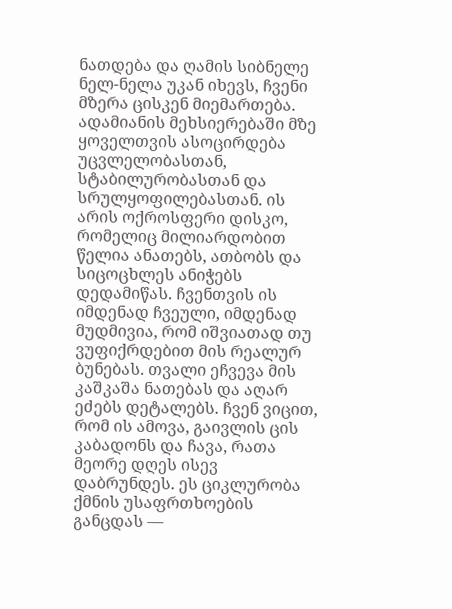ნათდება და ღამის სიბნელე ნელ-ნელა უკან იხევს, ჩვენი მზერა ცისკენ მიემართება. ადამიანის მეხსიერებაში მზე ყოველთვის ასოცირდება უცვლელობასთან, სტაბილურობასთან და სრულყოფილებასთან. ის არის ოქროსფერი დისკო, რომელიც მილიარდობით წელია ანათებს, ათბობს და სიცოცხლეს ანიჭებს დედამიწას. ჩვენთვის ის იმდენად ჩვეული, იმდენად მუდმივია, რომ იშვიათად თუ ვუფიქრდებით მის რეალურ ბუნებას. თვალი ეჩვევა მის კაშკაშა ნათებას და აღარ ეძებს დეტალებს. ჩვენ ვიცით, რომ ის ამოვა, გაივლის ცის კაბადონს და ჩავა, რათა მეორე დღეს ისევ დაბრუნდეს. ეს ციკლურობა ქმნის უსაფრთხოების განცდას —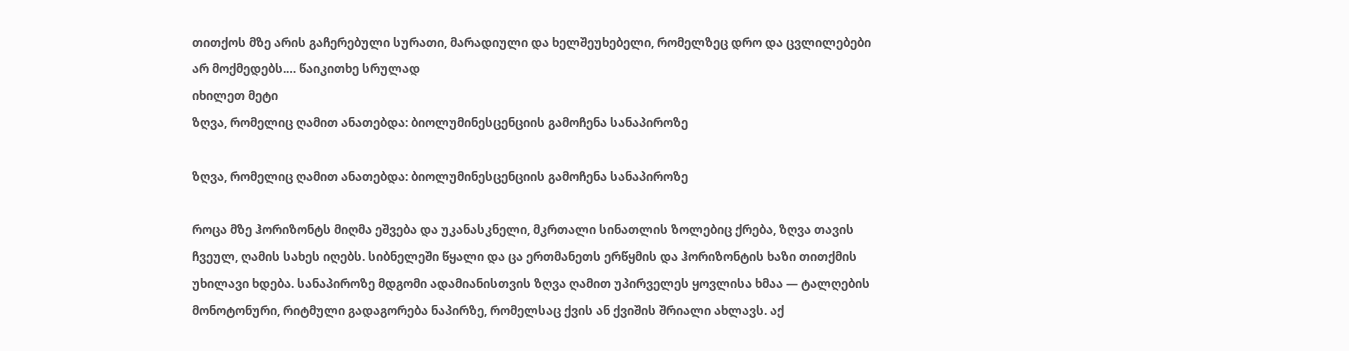თითქოს მზე არის გაჩერებული სურათი, მარადიული და ხელშეუხებელი, რომელზეც დრო და ცვლილებები არ მოქმედებს.… წაიკითხე სრულად
იხილეთ მეტი
ზღვა, რომელიც ღამით ანათებდა: ბიოლუმინესცენციის გამოჩენა სანაპიროზე

ზღვა, რომელიც ღამით ანათებდა: ბიოლუმინესცენციის გამოჩენა სანაპიროზე

როცა მზე ჰორიზონტს მიღმა ეშვება და უკანასკნელი, მკრთალი სინათლის ზოლებიც ქრება, ზღვა თავის ჩვეულ, ღამის სახეს იღებს. სიბნელეში წყალი და ცა ერთმანეთს ერწყმის და ჰორიზონტის ხაზი თითქმის უხილავი ხდება. სანაპიროზე მდგომი ადამიანისთვის ზღვა ღამით უპირველეს ყოვლისა ხმაა — ტალღების მონოტონური, რიტმული გადაგორება ნაპირზე, რომელსაც ქვის ან ქვიშის შრიალი ახლავს. აქ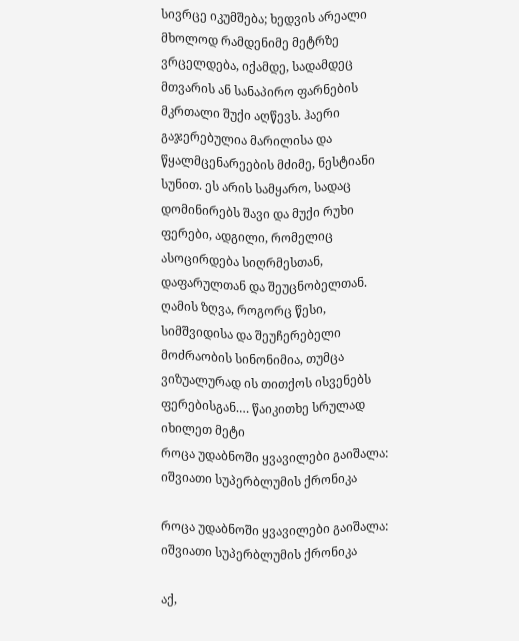სივრცე იკუმშება; ხედვის არეალი მხოლოდ რამდენიმე მეტრზე ვრცელდება, იქამდე, სადამდეც მთვარის ან სანაპირო ფარნების მკრთალი შუქი აღწევს. ჰაერი გაჯერებულია მარილისა და წყალმცენარეების მძიმე, ნესტიანი სუნით. ეს არის სამყარო, სადაც დომინირებს შავი და მუქი რუხი ფერები, ადგილი, რომელიც ასოცირდება სიღრმესთან, დაფარულთან და შეუცნობელთან. ღამის ზღვა, როგორც წესი, სიმშვიდისა და შეუჩერებელი მოძრაობის სინონიმია, თუმცა ვიზუალურად ის თითქოს ისვენებს ფერებისგან.… წაიკითხე სრულად
იხილეთ მეტი
როცა უდაბნოში ყვავილები გაიშალა: იშვიათი სუპერბლუმის ქრონიკა

როცა უდაბნოში ყვავილები გაიშალა: იშვიათი სუპერბლუმის ქრონიკა

აქ,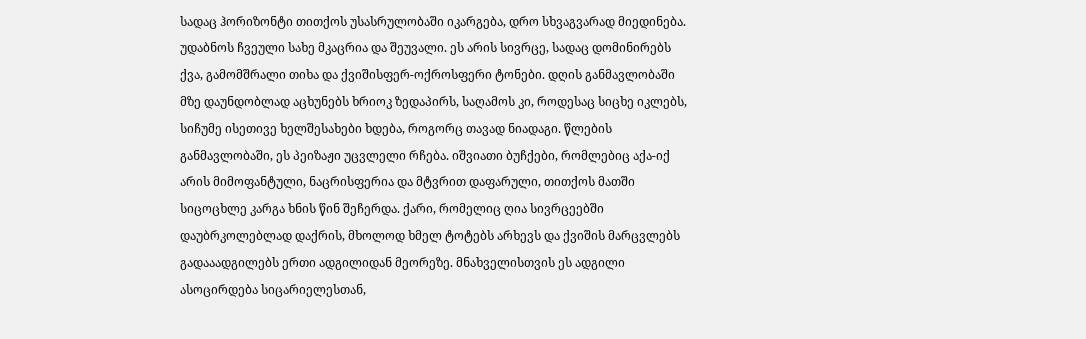სადაც ჰორიზონტი თითქოს უსასრულობაში იკარგება, დრო სხვაგვარად მიედინება. უდაბნოს ჩვეული სახე მკაცრია და შეუვალი. ეს არის სივრცე, სადაც დომინირებს ქვა, გამომშრალი თიხა და ქვიშისფერ-ოქროსფერი ტონები. დღის განმავლობაში მზე დაუნდობლად აცხუნებს ხრიოკ ზედაპირს, საღამოს კი, როდესაც სიცხე იკლებს, სიჩუმე ისეთივე ხელშესახები ხდება, როგორც თავად ნიადაგი. წლების განმავლობაში, ეს პეიზაჟი უცვლელი რჩება. იშვიათი ბუჩქები, რომლებიც აქა-იქ არის მიმოფანტული, ნაცრისფერია და მტვრით დაფარული, თითქოს მათში სიცოცხლე კარგა ხნის წინ შეჩერდა. ქარი, რომელიც ღია სივრცეებში დაუბრკოლებლად დაქრის, მხოლოდ ხმელ ტოტებს არხევს და ქვიშის მარცვლებს გადააადგილებს ერთი ადგილიდან მეორეზე. მნახველისთვის ეს ადგილი ასოცირდება სიცარიელესთან,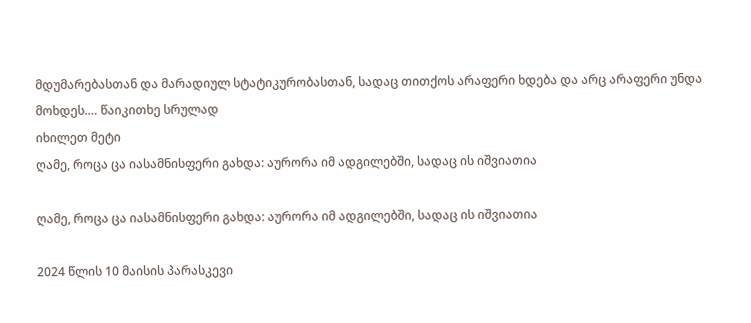მდუმარებასთან და მარადიულ სტატიკურობასთან, სადაც თითქოს არაფერი ხდება და არც არაფერი უნდა მოხდეს.… წაიკითხე სრულად
იხილეთ მეტი
ღამე, როცა ცა იასამნისფერი გახდა: აურორა იმ ადგილებში, სადაც ის იშვიათია

ღამე, როცა ცა იასამნისფერი გახდა: აურორა იმ ადგილებში, სადაც ის იშვიათია

2024 წლის 10 მაისის პარასკევი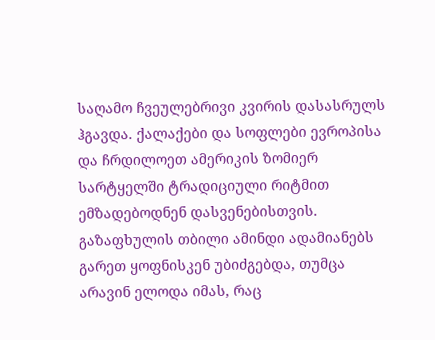საღამო ჩვეულებრივი კვირის დასასრულს ჰგავდა. ქალაქები და სოფლები ევროპისა და ჩრდილოეთ ამერიკის ზომიერ სარტყელში ტრადიციული რიტმით ემზადებოდნენ დასვენებისთვის. გაზაფხულის თბილი ამინდი ადამიანებს გარეთ ყოფნისკენ უბიძგებდა, თუმცა არავინ ელოდა იმას, რაც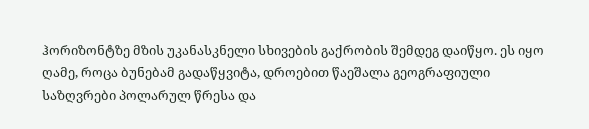ჰორიზონტზე მზის უკანასკნელი სხივების გაქრობის შემდეგ დაიწყო. ეს იყო ღამე, როცა ბუნებამ გადაწყვიტა, დროებით წაეშალა გეოგრაფიული საზღვრები პოლარულ წრესა და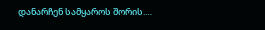დანარჩენ სამყაროს შორის.…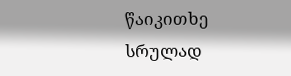წაიკითხე სრულად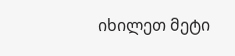იხილეთ მეტი